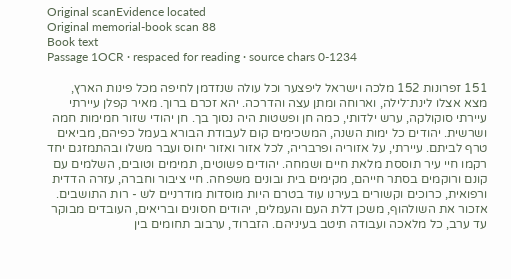Original scanEvidence located
Original memorial-book scan 88
Book text
Passage 1OCR · respaced for reading · source chars 0-1234

151 זפרונות 152 מלכה וישראל ליפצער וכל עולה שנזדמן לחיפה מכל פינות הארץ, מצא אצלו לינת־לילה, וארוחה ומתן עצה והדרכה. יהא זכרם ברוך. מאיר קפלן עיירתי עיירתי סוקולקה, ערש ילדותי, כמה חן ופשטות היה נסוך בך. חן יהודי שזור חמימות חמה ושרשית. יהודים כל ימות השנה, המשכימים קום לעבודת הבורא בעמל כפיהם, מביאים טרף לביתם. עיירתי, על אזוריה ופרבריה, לכל אזור ואזור יחוס ועבר משלו ובהתמזגם יחד רקמו חיי עיר תוססת מלאת חיים ושמחה. יהודים פשוטים, תמימים וטובים, השלמים עם קונם ורוקמים בסתר חייהם, מקימים בית ובונים משפחה. חיי ציבור וחברה, עזרה הדדית ורפואית, כרוכים וקשורים בעירנו עוד בטרם היות מוסדות מודרניים לש - רות התושבים. אזכור את השולהוף, משכן דלת העם והעמלים, יהודים חסונים ובריאים, העובדים מבוקר עד ערב, כל מלאכה ועבודה תיטב בעיניהם. הזברוד, ערבוב תחומים בין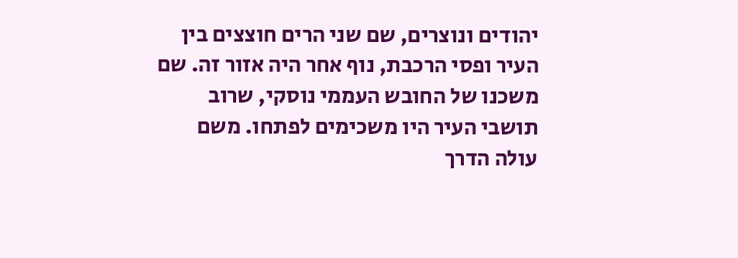יהודים ונוצרים, שם שני הרים חוצצים בין העיר ופסי הרכבת, נוף אחר היה אזור זה. שם משכנו של החובש העממי נוסקי, שרוב תושבי העיר היו משכימים לפתחו. משם עולה הדרך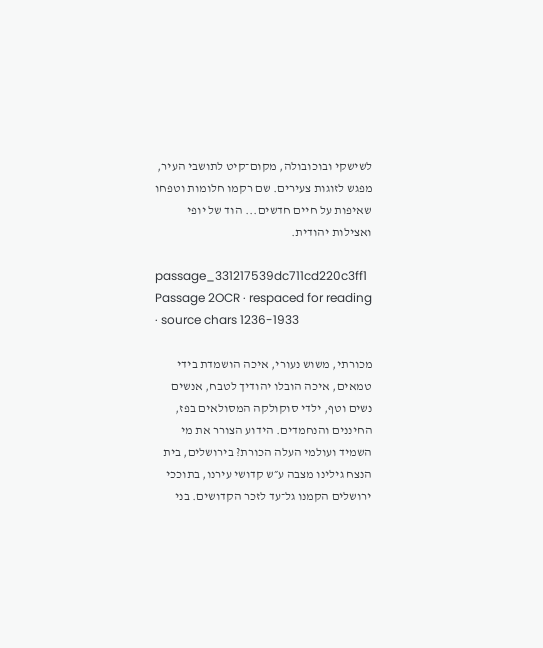לשישקי ובוכובולה, מקום־קיט לתושבי העיר, מפגש לזוגות צעירים. שם רקמו חלומות וטפחו שאיפות על חיים חדשים... הוד של יופי ואצילות יהודית.

passage_331217539dc711cd220c3ff1
Passage 2OCR · respaced for reading · source chars 1236-1933

מכורתי, משוש נעורי, איכה הושמדת בידי טמאים, איכה הובלו יהודיך לטבח, אנשים נשים וטף, ילדי סוקולקה המסולאים בפז, החיננים והנחמדים. הידוע הצורר את מי השמיד ועולמי העלה הכורת? בירושלים, בית הנצח גילינו מצבה ע״ש קדושי עירנו, בתוככי ירושלים הקמנו גל־עד לזכר הקדושים. בני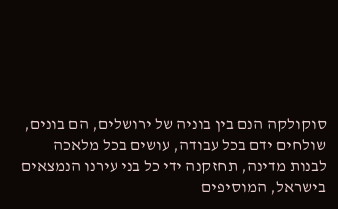סוקולקה הנם בין בוניה של ירושלים, הם בונים, שולחים ידם בכל עבודה, עושים בכל מלאכה לבנות מדינה, תחזקנה ידי כל בני עירנו הנמצאים בישראל, המוסיפים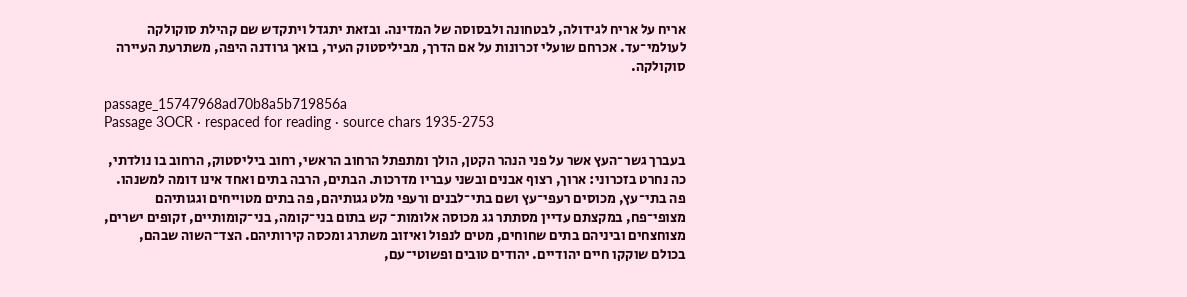אריח על אריח לגידולה, לבטחונה ולבסוסה של המדינה. ובזאת יתגדל ויתקדש שם קהילת סוקולקה לעולמי־עד. אכרחם שועלי זכרונות על אם הדרך, מביליסטוק העיר, בואך גרודנה היפה, משתרעת העיירה סוקולקה.

passage_15747968ad70b8a5b719856a
Passage 3OCR · respaced for reading · source chars 1935-2753

בעברך גשר־העץ אשר על פני הנהר הקטן, הולך ומתפתל הרחוב הראשי, רחוב ביליסטוק, הרחוב בו נולדתי, כה נחרט בזכרוני: ארוך, רצוף אבנים ובשני עבריו מדרכות. הבתים, הרבה בתים ואחד אינו דומה למשנהו. פה בתי־עץ, מכוסים רעפי־עץ ושם בתי־לבנים ורעפי מלט גגותיהם, פה בתים מטוייחים וגגותיהם מצופי־פח, במקצתם עדיין מסתתר גג מכוסה אלומות־ קש בתום בני־קומה, בני־קומותיים, זקופים ישרים, מצוחצחים וביניהם בתים שחוחים, מטים לנפול ואיזוב משתרג ומכסה קירותיהם. הצד־השוה שבהם, בכולם שוקקו חיים יהודיים. יהודים טובים ופשוטי־עם,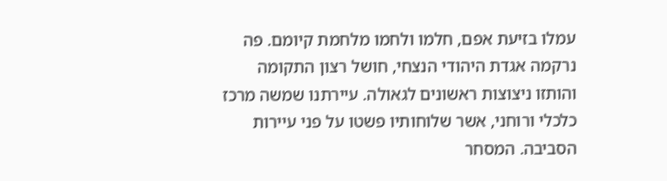עמלו בזיעת אפם, חלמו ולחמו מלחמת קיומם. פה נרקמה אגדת היהודי הנצחי, חושל רצון התקומה והותזו ניצוצות ראשונים לגאולה. עיירתנו שמשה מרכז כלכלי ורוחני, אשר שלוחותיו פשטו על פני עיירות הסביבה. המסחר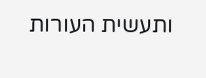ותעשית העורות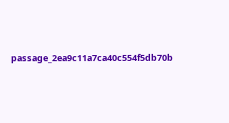passage_2ea9c11a7ca40c554f5db70b